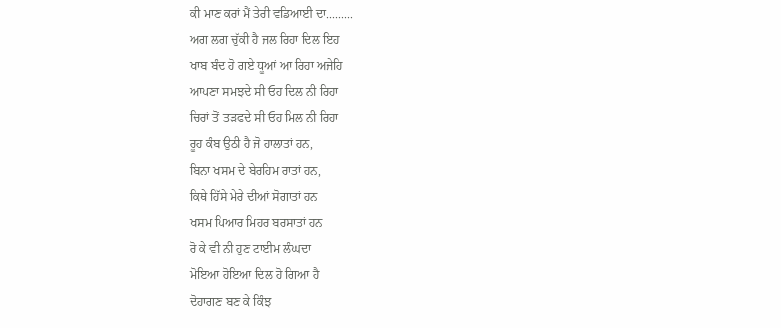ਕੀ ਮਾਣ ਕਰਾਂ ਮੈਂ ਤੇਰੀ ਵਡਿਆਈ ਦਾ.........
ਅਗ ਲਗ ਚੁੱਕੀ ਹੈ ਜਲ ਰਿਹਾ ਦਿਲ ਇਹ
ਖਾਬ ਬੰਦ ਹੋ ਗਏ ਧੂਆਂ ਆ ਰਿਹਾ ਅਜੇਹਿ
ਆਪਣਾ ਸਮਝਦੇ ਸੀ ਓਹ ਦਿਲ ਨੀ ਰਿਹਾ
ਚਿਰਾਂ ਤੋਂ ਤੜਫਦੇ ਸੀ ਓਹ ਮਿਲ ਨੀ ਰਿਹਾ
ਰੂਹ ਕੰਬ ਉਠੀ ਹੈ ਜੋ ਹਾਲਾਤਾਂ ਹਨ,
ਬਿਨਾ ਖਸਮ ਦੇ ਬੇਰਹਿਮ ਰਾਤਾਂ ਹਨ,
ਕਿਥੇ ਹਿੱਸੇ ਮੇਰੇ ਦੀਆਂ ਸੋਗਾਤਾਂ ਹਨ
ਖਸਮ ਪਿਆਰ ਮਿਹਰ ਬਰਸਾਤਾਂ ਹਨ
ਰੋ ਕੇ ਵੀ ਨੀ ਹੁਣ ਟਾਈਮ ਲੰਘਦਾ
ਮੋਇਆ ਹੋਇਆ ਦਿਲ ਹੋ ਗਿਆ ਹੈ
ਦੋਹਾਗਣ ਬਣ ਕੇ ਕਿੰਝ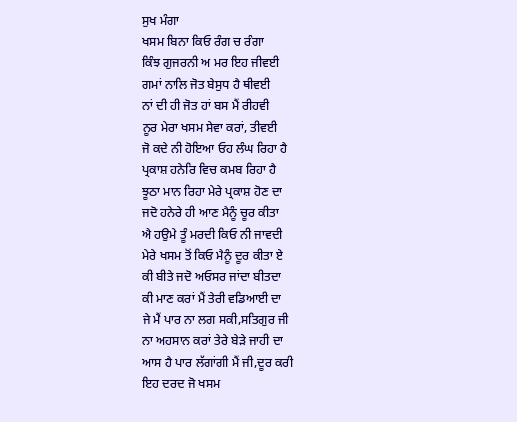ਸੁਖ ਮੰਗਾ
ਖਸਮ ਬਿਨਾ ਕਿਓ ਰੰਗ ਚ ਰੰਗਾ
ਕਿੰਝ ਗੁਜਰਨੀ ਅ ਮਰ ਇਹ ਜੀਵਈ
ਗਮਾਂ ਨਾਲਿ ਜੋਤ ਬੇਸੁਧ ਹੈ ਥੀਵਈ
ਨਾਂ ਦੀ ਹੀ ਜੋਤ ਹਾਂ ਬਸ ਮੈਂ ਰੀਹਵੀ
ਨੂਰ ਮੇਰਾ ਖਸਮ ਸੇਵਾ ਕਰਾਂ, ਤੀਵਈ
ਜੋ ਕਦੇ ਨੀ ਹੋਇਆ ਓਹ ਲੰਘ ਰਿਹਾ ਹੈ
ਪ੍ਰਕਾਸ਼ ਹਨੇਰਿ ਵਿਚ ਕਮਬ ਰਿਹਾ ਹੈ
ਝੂਠਾ ਮਾਨ ਰਿਹਾ ਮੇਰੇ ਪ੍ਰਕਾਸ਼ ਹੋਣ ਦਾ
ਜਦੋ ਹਨੇਰੇ ਹੀ ਆਣ ਮੈਨੂੰ ਚੂਰ ਕੀਤਾ
ਐ ਹਉਮੇ ਤੂੰ ਮਰਦੀ ਕਿਓ ਨੀ ਜਾਵਦੀ
ਮੇਰੇ ਖਸਮ ਤੋਂ ਕਿਓ ਮੈਨੂੰ ਦੂਰ ਕੀਤਾ ਏ
ਕੀ ਬੀਤੇ ਜਦੋ ਅਓਸਰ ਜਾਂਦਾ ਬੀਤਦਾ
ਕੀ ਮਾਣ ਕਰਾਂ ਮੈਂ ਤੇਰੀ ਵਡਿਆਈ ਦਾ
ਜੇ ਮੈਂ ਪਾਰ ਨਾ ਲਗ ਸਕੀ,ਸਤਿਗੁਰ ਜੀ
ਨਾ ਅਹਸਾਨ ਕਰਾਂ ਤੇਰੇ ਬੇੜੇ ਜਾਹੀ ਦਾ
ਆਸ ਹੈ ਪਾਰ ਲੱਗਾਂਗੀ ਮੈਂ ਜੀ,ਦੂਰ ਕਰੀ
ਇਹ ਦਰਦ ਜੋ ਖਸਮ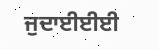ਜੁਦਾਈਈਈ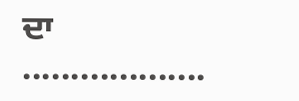ਦਾ ...................